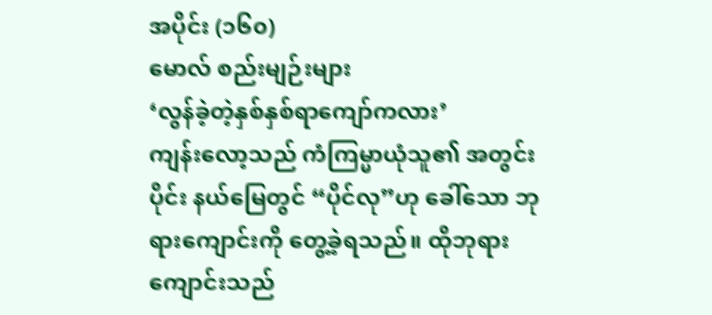အပိုင်း (၁၆၀)
မောလ် စည်းမျဉ်းများ
‘လွန်ခဲ့တဲ့နှစ်နှစ်ရာကျော်ကလား’
ကျန်းလော့သည် ကံကြမ္မာယုံသူ၏ အတွင်းပိုင်း နယ်မြေတွင် “ပိုင်လု”ဟု ခေါ်သော ဘုရားကျောင်းကို တွေ့ခဲ့ရသည်။ ထိုဘုရားကျောင်းသည်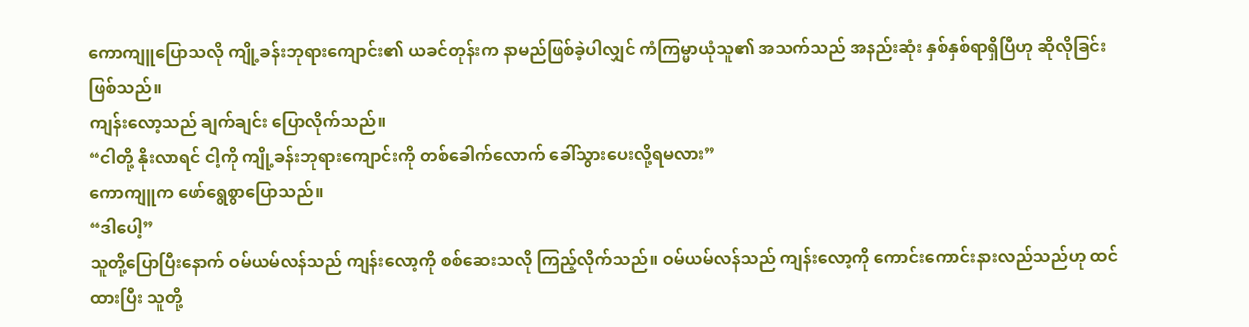ကောကျူပြောသလို ကျို့ခန်းဘုရားကျောင်း၏ ယခင်တုန်းက နာမည်ဖြစ်ခဲ့ပါလျှင် ကံကြမ္မာယုံသူ၏ အသက်သည် အနည်းဆုံး နှစ်နှစ်ရာရှိပြီဟု ဆိုလိုခြင်းဖြစ်သည်။
ကျန်းလော့သည် ချက်ချင်း ပြောလိုက်သည်။
“ငါတို့ နိုးလာရင် ငါ့ကို ကျို့ခန်းဘုရားကျောင်းကို တစ်ခေါက်လောက် ခေါ်သွားပေးလို့ရမလား”
ကောကျူက ဖော်ရွေစွာပြောသည်။
“ဒါပေါ့”
သူတို့ပြောပြီးနောက် ဝမ်ယမ်လန်သည် ကျန်းလော့ကို စစ်ဆေးသလို ကြည့်လိုက်သည်။ ဝမ်ယမ်လန်သည် ကျန်းလော့ကို ကောင်းကောင်းနားလည်သည်ဟု ထင်ထားပြီး သူတို့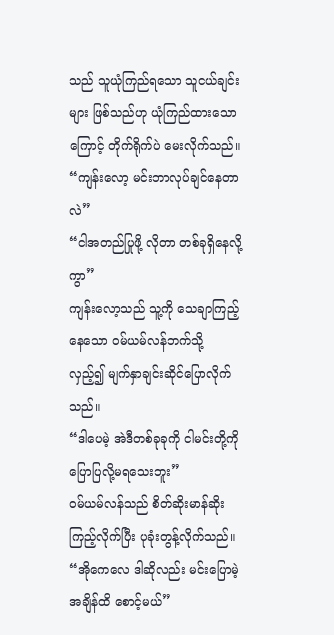သည် သူယုံကြည်ရသော သူငယ်ချင်းများ ဖြစ်သည်ဟု ယုံကြည်ထားသောကြောင့် တိုက်ရိုက်ပဲ မေးလိုက်သည်။
“ကျန်းလော့ မင်းဘာလုပ်ချင်နေတာလဲ”
“ငါအတည်ပြုဖို့ လိုတာ တစ်ခုရှိနေလို့ကွာ”
ကျန်းလော့သည် သူ့ကို သေချာကြည့်နေသော ဝမ်ယမ်လန်ဘက်သို့ လှည့်၍ မျက်နှာချင်းဆိုင်ပြောလိုက်သည်။
“ဒါပေမဲ့ အဲဒီတစ်ခုခုကို ငါမင်းတို့ကို ပြောပြလို့မရသေးဘူး”
ဝမ်ယမ်လန်သည် စိတ်ဆိုးမာန်ဆိုးကြည့်လိုက်ပြီး ပုခုံးတွန့်လိုက်သည်။
“အိုကေလေ ဒါဆိုလည်း မင်းပြောမဲ့ အချိန်ထိ စောင့်မယ်”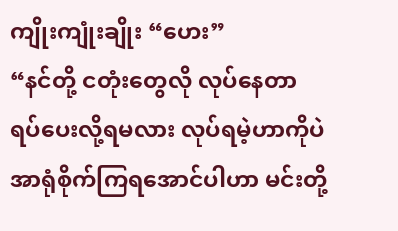ကျိုးကျုံးချိုး “ဟေး”
“နင်တို့ ငတုံးတွေလို လုပ်နေတာ ရပ်ပေးလို့ရမလား လုပ်ရမဲ့ဟာကိုပဲ အာရုံစိုက်ကြရအောင်ပါဟာ မင်းတို့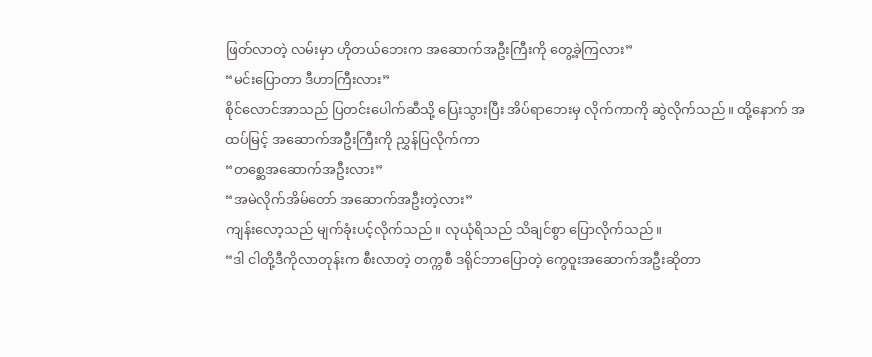ဖြတ်လာတဲ့ လမ်းမှာ ဟိုတယ်ဘေးက အဆောက်အဦးကြီးကို တွေ့ခဲ့ကြလား”
“မင်းပြောတာ ဒီဟာကြီးလား”
စိုင်လောင်အာသည် ပြတင်းပေါက်ဆီသို့ ပြေးသွားပြီး အိပ်ရာဘေးမှ လိုက်ကာကို ဆွဲလိုက်သည်။ ထို့နောက် အထပ်မြင့် အဆောက်အဦးကြီးကို ညွှန်ပြလိုက်ကာ
“တစ္ဆေအဆောက်အဦးလား”
“အမဲလိုက်အိမ်တော် အဆောက်အဦးတဲ့လား”
ကျန်းလော့သည် မျက်ခုံးပင့်လိုက်သည်။ လုယုံရိသည် သိချင်စွာ ပြောလိုက်သည်။
“ဒါ ငါတို့ဒီကိုလာတုန်းက စီးလာတဲ့ တက္ကစီ ဒရိုင်ဘာပြောတဲ့ ကွေဝူးအဆောက်အဦးဆိုတာ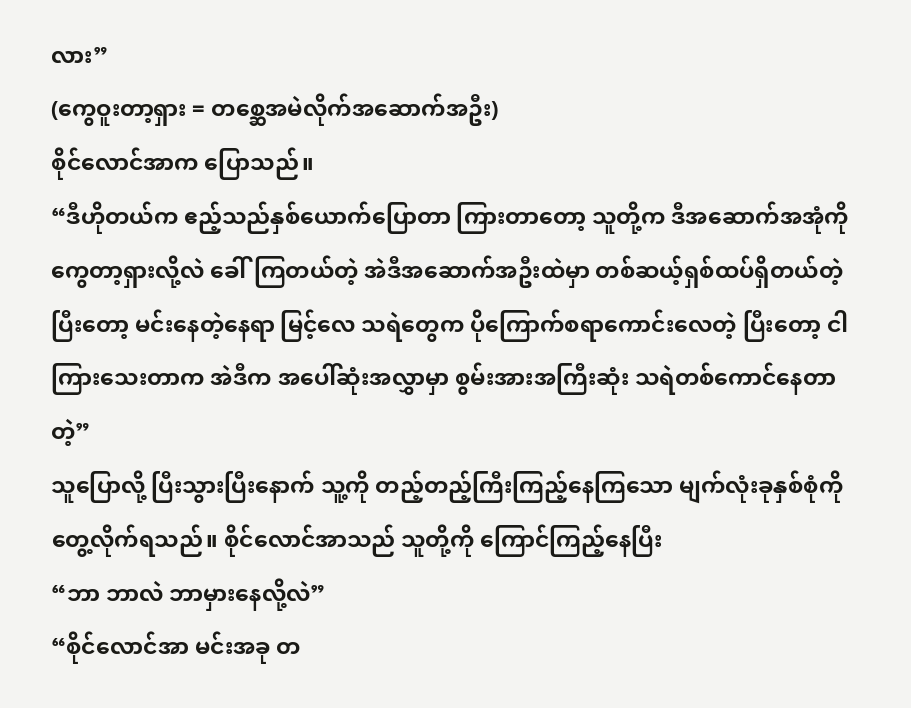လား”
(ကွေဝူးတာ့ရှား = တစ္ဆေအမဲလိုက်အဆောက်အဦး)
စိုင်လောင်အာက ပြောသည်။
“ဒီဟိုတယ်က ဧည့်သည်နှစ်ယောက်ပြောတာ ကြားတာတော့ သူတို့က ဒီအဆောက်အအုံကို ကွေတာ့ရှားလို့လဲ ခေါ်ကြတယ်တဲ့ အဲဒီအဆောက်အဦးထဲမှာ တစ်ဆယ့်ရှစ်ထပ်ရှိတယ်တဲ့ ပြီးတော့ မင်းနေတဲ့နေရာ မြင့်လေ သရဲတွေက ပိုကြောက်စရာကောင်းလေတဲ့ ပြီးတော့ ငါကြားသေးတာက အဲဒီက အပေါ်ဆုံးအလွှာမှာ စွမ်းအားအကြီးဆုံး သရဲတစ်ကောင်နေတာတဲ့”
သူပြောလို့ ပြီးသွားပြီးနောက် သူ့ကို တည့်တည့်ကြီးကြည့်နေကြသော မျက်လုံးခုနှစ်စုံကို တွေ့လိုက်ရသည်။ စိုင်လောင်အာသည် သူတို့ကို ကြောင်ကြည့်နေပြီး
“ဘာ ဘာလဲ ဘာမှားနေလို့လဲ”
“စိုင်လောင်အာ မင်းအခု တ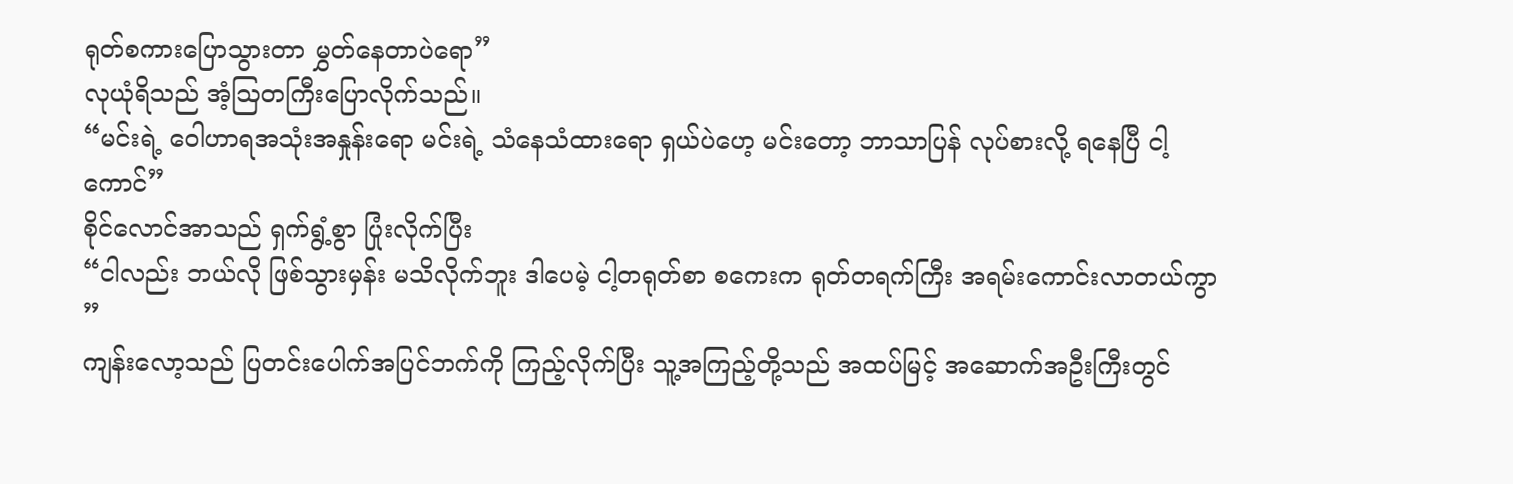ရုတ်စကားပြောသွားတာ မွှတ်နေတာပဲရော”
လုယုံရိသည် အံ့ဩတကြီးပြောလိုက်သည်။
“မင်းရဲ့ ဝေါဟာရအသုံးအနှုန်းရော မင်းရဲ့ သံနေသံထားရော ရှယ်ပဲဟေ့ မင်းတော့ ဘာသာပြန် လုပ်စားလို့ ရနေပြီ ငါ့ကောင်”
စိုင်လောင်အာသည် ရှက်ရွံ့စွာ ပြုံးလိုက်ပြီး
“ငါလည်း ဘယ်လို ဖြစ်သွားမှန်း မသိလိုက်ဘူး ဒါပေမဲ့ ငါ့တရုတ်စာ စကေးက ရုတ်တရက်ကြီး အရမ်းကောင်းလာတယ်ကွာ ”
ကျန်းလော့သည် ပြတင်းပေါက်အပြင်ဘက်ကို ကြည့်လိုက်ပြီး သူ့အကြည့်တို့သည် အထပ်မြင့် အဆောက်အဦးကြီးတွင်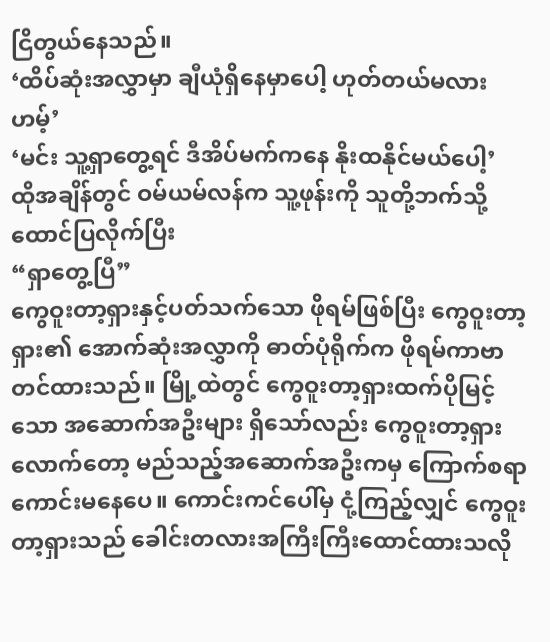ငြိတွယ်နေသည်။
‘ထိပ်ဆုံးအလွှာမှာ ချီယုံရှိနေမှာပေါ့ ဟုတ်တယ်မလား ဟမ့်’
‘မင်း သူ့ရှာတွေ့ရင် ဒီအိပ်မက်ကနေ နိုးထနိုင်မယ်ပေါ့’
ထိုအချိန်တွင် ဝမ်ယမ်လန်က သူ့ဖုန်းကို သူတို့ဘက်သို့ ထောင်ပြလိုက်ပြီး
“ရှာတွေ့ပြီ”
ကွေဝူးတာ့ရှားနှင့်ပတ်သက်သော ဖိုရမ်ဖြစ်ပြီး ကွေဝူးတာ့ရှား၏ အောက်ဆုံးအလွှာကို ဓာတ်ပုံရိုက်က ဖိုရမ်ကာဗာ တင်ထားသည်။ မြို့ထဲတွင် ကွေဝူးတာ့ရှားထက်ပိုမြင့်သော အဆောက်အဦးများ ရှိသော်လည်း ကွေဝူးတာ့ရှားလောက်တော့ မည်သည့်အဆောက်အဦးကမှ ကြောက်စရာကောင်းမနေပေ။ ကောင်းကင်ပေါ်မှ ငုံ့ကြည့်လျှင် ကွေဝူးတာ့ရှားသည် ခေါင်းတလားအကြီးကြီးထောင်ထားသလို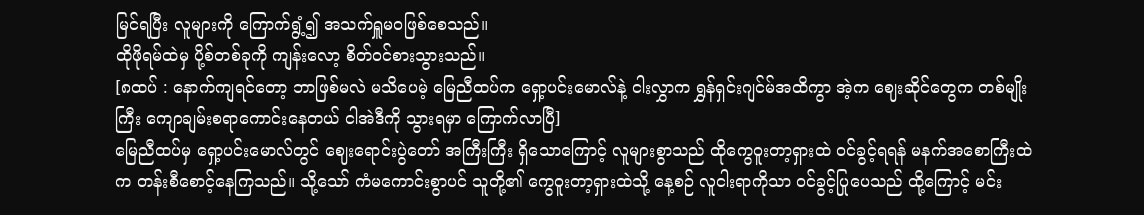မြင်ရပြီး လူများကို ကြောက်ရွံ့၍ အသက်ရှူမဝဖြစ်စေသည်။
ထိုဖိုရမ်ထဲမှ ပို့စ်တစ်ခုကို ကျန်းလော့ စိတ်ဝင်စားသွားသည်။
[၈ထပ် : နောက်ကျရင်တော့ ဘာဖြစ်မလဲ မသိပေမဲ့ မြေညီထပ်က ရှော့ပင်းမောလ်နဲ့ ငါးလွှာက ရွှန်ရှင်းဂျင်မ်အထိကွာ အဲ့က ဈေးဆိုင်တွေက တစ်မျိုးကြီး ကျောချမ်းစရာကောင်းနေတယ် ငါအဲဒီကို သွားရမှာ ကြောက်လာပြီ]
မြေညီထပ်မှ ရှော့ပင်းမောလ်တွင် ဈေးရောင်းပွဲတော် အကြီးကြီး ရှိသောကြောင့် လူများစွာသည် ထိုကွေဝူးတာ့ရှားထဲ ဝင်ခွင့်ရရန် မနက်အစောကြီးထဲက တန်းစီစောင့်နေကြသည်။ သို့သော် ကံမကောင်းစွာပင် သူတို့၏ ကွေဝူးတာ့ရှားထဲသို့ နေ့စဉ် လူငါးရာကိုသာ ဝင်ခွင့်ပြုပေသည် ထို့ကြောင့် မင်း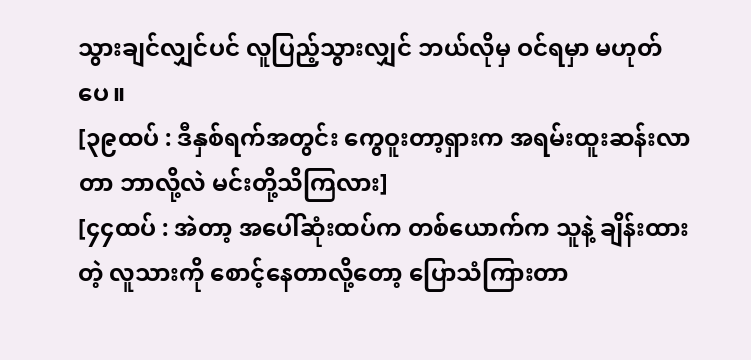သွားချင်လျှင်ပင် လူပြည့်သွားလျှင် ဘယ်လိုမှ ဝင်ရမှာ မဟုတ်ပေ။
[၃၉ထပ် : ဒီနှစ်ရက်အတွင်း ကွေဝူးတာ့ရှားက အရမ်းထူးဆန်းလာတာ ဘာလို့လဲ မင်းတို့သိကြလား]
[၄၄ထပ် : အဲတာ့ အပေါ်ဆုံးထပ်က တစ်ယောက်က သူနဲ့ ချိန်းထားတဲ့ လူသားကို စောင့်နေတာလို့တော့ ပြောသံကြားတာ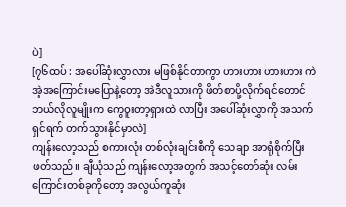ပဲ]
[၇၆ထပ် : အပေါ်ဆုံးလွှာလား မဖြစ်နိုင်တာကွာ ဟားဟား ဟားဟား ကဲ အဲ့အကြောင်းမပြောနဲ့တော့ အဲဒီလူသားကို ဖိတ်စာပို့လိုက်ရင်တောင် ဘယ်လိုလူမျိုးက ကွေဝူးတာ့ရှားထဲ လာပြီး အပေါ်ဆုံးလွှာကို အသက်ရှင်ရက် တက်သွားနိုင်မှာလဲ]
ကျန်းလော့သည် စကားလုံး တစ်လုံးချင်းစီကို သေချာ အာရုံစိုက်ပြီး ဖတ်သည်။ ချီယုံသည် ကျန်းလော့အတွက် အသင့်တော်ဆုံး လမ်းကြောင်းတစ်ခုကိုတော့ အလွယ်ကူဆုံး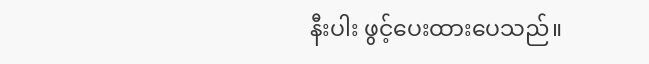နီးပါး ဖွင့်ပေးထားပေသည်။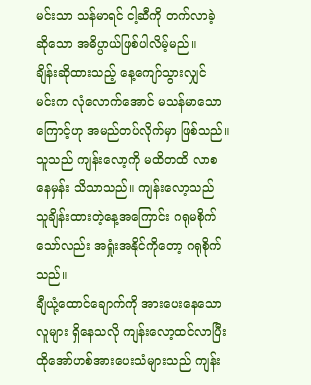မင်းသာ သန်မာရင် ငါ့ဆီကို တက်လာခဲ့ ဆိုသော အဓိပ္ပာယ်ဖြစ်ပါလိမ့်မည်။
ချိန်းဆိုထားသည့် နေ့ကျော်သွားလျှင် မင်းက လုံလောက်အောင် မသန်မာသောကြောင့်ဟု အမည်တပ်လိုက်မှာ ဖြစ်သည်။ သူသည် ကျန်းလော့ကို မထိတထိ လာစနေမှန်း သိသာသည်။ ကျန်းလော့သည် သူချိန်းထားတဲ့နေ့အကြောင်း ဂရုမစိုက်သော်လည်း အရှုံးအနိုင်ကိုတော့ ဂရုစိုက်သည်။
ချီယုံ့ထောင်ချောက်ကို အားပေးနေသော လူများ ရှိနေသလို ကျန်းလော့ထင်လာပြီး ထိုအော်ဟစ်အားပေးသံများသည် ကျန်း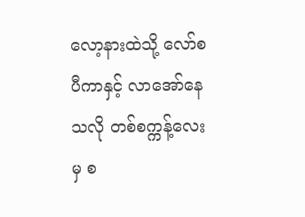လော့နားထဲသို့ လော်စပီကာနှင့် လာအော်နေသလို တစ်စက္ကန့်လေးမှ စ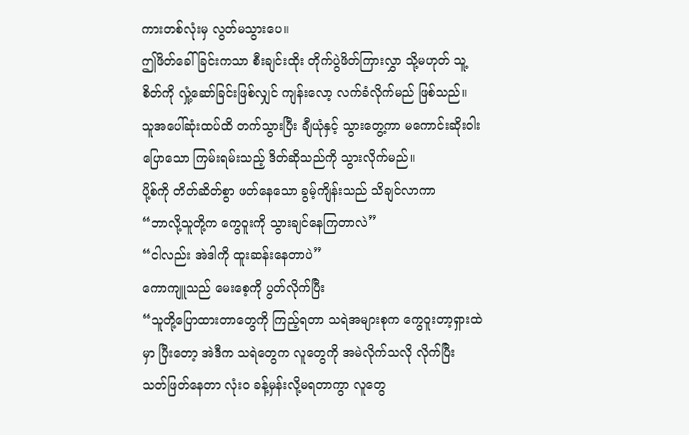ကားတစ်လုံးမှ လွတ်မသွားပေ။
ဤဖိတ်ခေါ်ခြင်းကသာ စီးချင်းထိုး တိုက်ပွဲဖိတ်ကြားလွှာ သို့မဟုတ် သူ့စိတ်ကို လှုံ့ဆော်ခြင်းဖြစ်လျှင် ကျန်းလော့ လက်ခံလိုက်မည် ဖြစ်သည်။ သူအပေါ်ဆုံးထပ်ထိ တက်သွားပြီး ချီယုံနှင့် သွားတွေ့ကာ မကောင်းဆိုးဝါးပြောသော ကြမ်းရမ်းသည့် ဒိတ်ဆိုသည်ကို သွားလိုက်မည်။
ပို့စ်ကို တိတ်ဆိတ်စွာ ဖတ်နေသော ခွမ့်ကျိန်းသည် သိချင်လာကာ
“ဘာလို့သူတို့က ကွေဝူးကို သွားချင်နေကြတာလဲ”
“ငါလည်း အဲဒါကို ထူးဆန်းနေတာပဲ”
ကောကျူသည် မေးစေ့ကို ပွတ်လိုက်ပြီး
“သူတို့ပြောထားတာတွေကို ကြည့်ရတာ သရဲအများစုက ကွေဝူးတာ့ရှားထဲမှာ ပြီးတော့ အဲဒီက သရဲတွေက လူတွေကို အမဲလိုက်သလို လိုက်ပြီး သတ်ဖြတ်နေတာ လုံးဝ ခန့်မှန်းလို့မရတာကွာ လူတွေ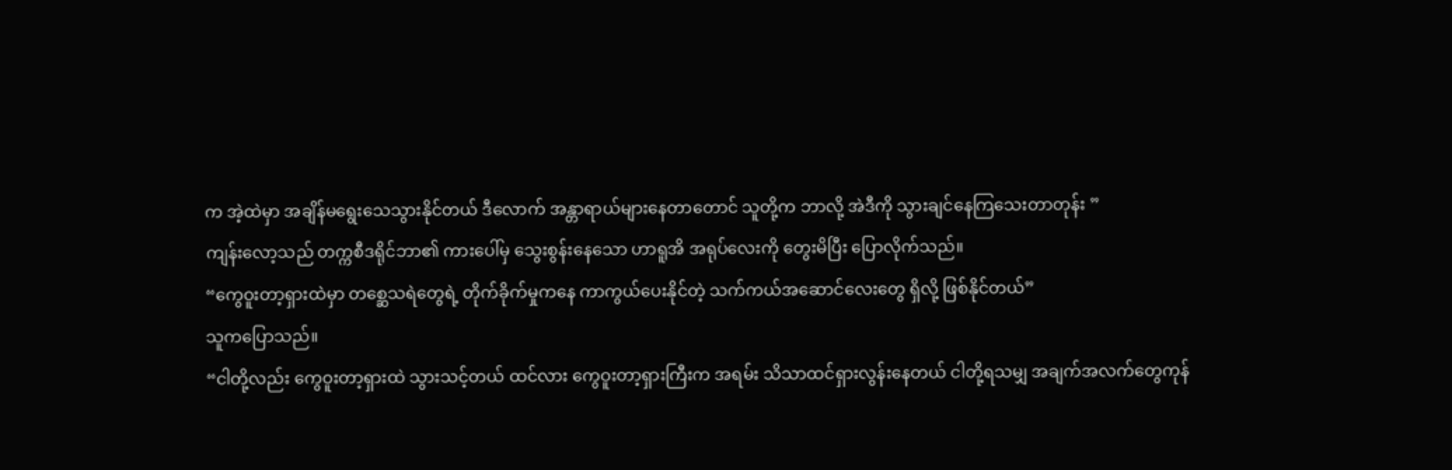က အဲ့ထဲမှာ အချိန်မရွေးသေသွားနိုင်တယ် ဒီလောက် အန္တာရာယ်များနေတာတောင် သူတို့က ဘာလို့ အဲဒီကို သွားချင်နေကြသေးတာတုန်း ”
ကျန်းလော့သည် တက္ကစီဒရိုင်ဘာ၏ ကားပေါ်မှ သွေးစွန်းနေသော ဟာရူအိ အရုပ်လေးကို တွေးမိပြီး ပြောလိုက်သည်။
“ကွေဝူးတာ့ရှားထဲမှာ တစ္ဆေသရဲတွေရဲ့ တိုက်ခိုက်မှုကနေ ကာကွယ်ပေးနိုင်တဲ့ သက်ကယ်အဆောင်လေးတွေ ရှိလို့ ဖြစ်နိုင်တယ်”
သူကပြောသည်။
“ငါတို့လည်း ကွေဝူးတာ့ရှားထဲ သွားသင့်တယ် ထင်လား ကွေဝူးတာ့ရှားကြီးက အရမ်း သိသာထင်ရှားလွန်းနေတယ် ငါတို့ရသမျှ အချက်အလက်တွေကုန်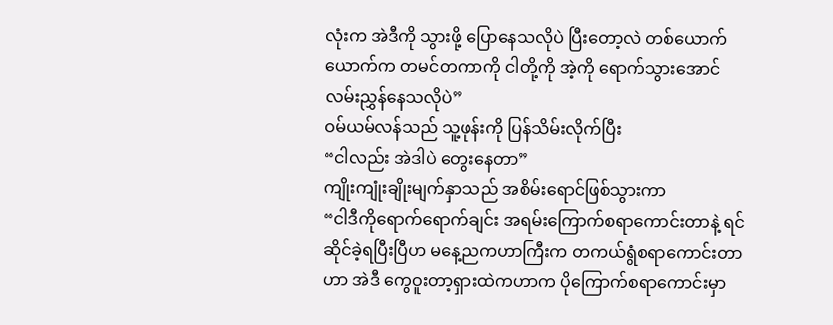လုံးက အဲဒီကို သွားဖို့ ပြောနေသလိုပဲ ပြီးတော့လဲ တစ်ယောက်ယောက်က တမင်တကာကို ငါတို့ကို အဲ့ကို ရောက်သွားအောင် လမ်းညွှန်နေသလိုပဲ”
ဝမ်ယမ်လန်သည် သူ့ဖုန်းကို ပြန်သိမ်းလိုက်ပြီး
“ငါလည်း အဲဒါပဲ တွေးနေတာ”
ကျိုးကျုံးချိုးမျက်နှာသည် အစိမ်းရောင်ဖြစ်သွားကာ
“ငါဒီကိုရောက်ရောက်ချင်း အရမ်းကြောက်စရာကောင်းတာနဲ့ ရင်ဆိုင်ခဲ့ရပြီးပြီဟ မနေ့ညကဟာကြီးက တကယ်ရွံစရာကောင်းတာဟာ အဲဒီ ကွေဝူးတာ့ရှားထဲကဟာက ပိုကြောက်စရာကောင်းမှာ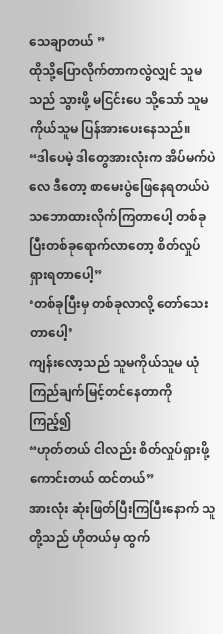သေချာတယ် ”
ထိုသို့ပြောလိုက်တာကလွဲလျှင် သူမသည် သွားဖို့ မငြင်းပေ သို့သော် သူမကိုယ်သူမ ပြန်အားပေးနေသည်။
“ဒါပေမဲ့ ဒါတွေအားလုံးက အိပ်မက်ပဲလေ ဒီတော့ စာမေးပွဲဖြေနေရတယ်ပဲ သဘောထားလိုက်ကြတာပေါ့ တစ်ခုပြီးတစ်ခုရောက်လာတော့ စိတ်လှုပ်ရှားရတာပေါ့”
‘တစ်ခုပြီးမှ တစ်ခုလာလို့ တော်သေးတာပေါ့’
ကျန်းလော့သည် သူမကိုယ်သူမ ယုံကြည်ချက်မြင့်တင်နေတာကို ကြည့်၍
“ဟုတ်တယ် ငါလည်း စိတ်လှုပ်ရှားဖို့ကောင်းတယ် ထင်တယ်”
အားလုံး ဆုံးဖြတ်ပြီးကြပြီးနောက် သူတို့သည် ဟိုတယ်မှ ထွက်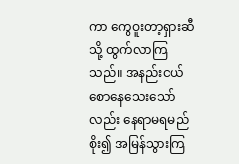ကာ ကွေဝူးတာ့ရှားဆီသို့ ထွက်လာကြသည်။ အနည်းငယ်စောနေသေးသော်လည်း နေရာမရမည်စိုး၍ အမြန်သွားကြ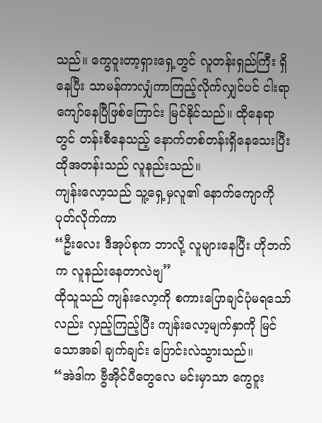သည်။ ကွေဝူးတာ့ရှားရှေ့တွင် လူတန်းရှည်ကြီး ရှိနေပြီး သာမန်ကာလျှံကာကြည့်လိုက်လျှင်ပင် ငါးရာကျော်နေပြီဖြစ်ကြောင်း မြင်နိုင်သည်။ ထိုနေရာတွင် တန်းစီနေသည့် နောက်တစ်တန်းရှိနေသေးပြီး ထိုအတန်းသည် လူနည်းသည်။
ကျန်းလော့သည် သူ့ရှေ့မှလူ၏ နောက်ကျောကိုပုတ်လိုက်ကာ
“ဦးလေး ဒီအုပ်စုက ဘာလို့ လူများနေပြီး ဟိုဘက်က လူနည်းနေတာလဲဗျ”
ထိုသူသည် ကျန်းလော့ကို စကားပြောချင်ပုံမရသော်လည်း လှည့်ကြည့်ပြီး ကျန်းလော့မျက်နှာကို မြင်သောအခါ ချက်ချင်း ပြောင်းလဲသွားသည်။
“အဲဒါက ဗွီအိုင်ပီတွေလေ မင်းမှာသာ ကွေဝူး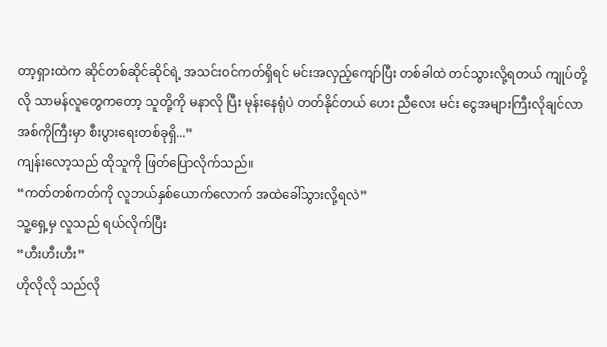တာ့ရှားထဲက ဆိုင်တစ်ဆိုင်ဆိုင်ရဲ့ အသင်းဝင်ကတ်ရှိရင် မင်းအလှည့်ကျော်ပြီး တစ်ခါထဲ တင်သွားလို့ရတယ် ကျုပ်တို့လို သာမန်လူတွေကတော့ သူတို့ကို မနာလို ပြီး မုန်းနေရုံပဲ တတ်နိုင်တယ် ဟေး ညီလေး မင်း ငွေအများကြီးလိုချင်လာ အစ်ကိုကြီးမှာ စီးပွားရေးတစ်ခုရှိ...”
ကျန်းလော့သည် ထိုသူကို ဖြတ်ပြောလိုက်သည်။
“ကတ်တစ်ကတ်ကို လူဘယ်နှစ်ယောက်လောက် အထဲခေါ်သွားလို့ရလဲ”
သူ့ရှေ့မှ လူသည် ရယ်လိုက်ပြီး
“ဟီးဟီးဟီး”
ဟိုလိုလို သည်လို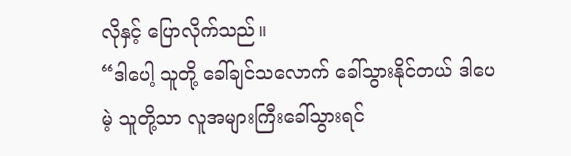လိုနှင့် ပြောလိုက်သည်။
“ဒါပေါ့ သူတို့ ခေါ်ချင်သလောက် ခေါ်သွားနိုင်တယ် ဒါပေမဲ့ သူတို့သာ လူအများကြီးခေါ်သွားရင်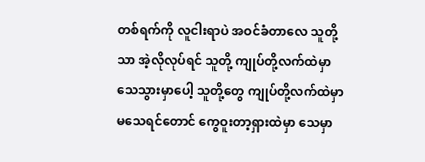တစ်ရက်ကို လူငါးရာပဲ အဝင်ခံတာလေ သူတို့သာ အဲ့လိုလုပ်ရင် သူတို့ ကျုပ်တို့လက်ထဲမှာ သေသွားမှာပေါ့ သူတို့တွေ ကျုပ်တို့လက်ထဲမှာ မသေရင်တောင် ကွေဝူးတာ့ရှားထဲမှာ သေမှာ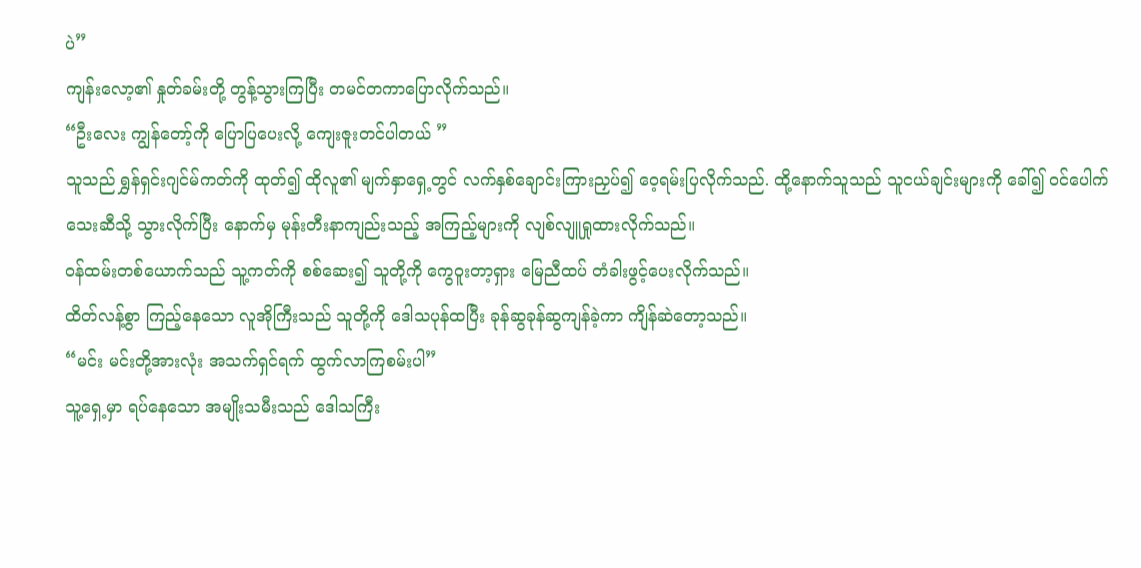ပဲ”
ကျန်းလော့၏ နှုတ်ခမ်းတို့ တွန့်သွားကြပြီး တမင်တကာပြောလိုက်သည်။
“ဦးလေး ကျွန်တော့်ကို ပြောပြပေးလို့ ကျေးဇူးတင်ပါတယ် ”
သူသည် ရွှန်ရှင်းဂျင်မ်ကတ်ကို ထုတ်၍ ထိုလူ၏ မျက်နှာရှေ့တွင် လက်နှစ်ချောင်းကြားညှပ်၍ ဝေ့ရမ်းပြလိုက်သည်. ထို့နောက်သူသည် သူငယ်ချင်းများကို ခေါ်၍ ဝင်ပေါက်သေးဆီသို့ သွားလိုက်ပြီး နောက်မှ မုန်းတီးနာကျည်းသည့် အကြည့်များကို လျစ်လျူရှုထားလိုက်သည်။
ဝန်ထမ်းတစ်ယောက်သည် သူ့ကတ်ကို စစ်ဆေး၍ သူတို့ကို ကွေဝူးတာ့ရှား မြေညီထပ် တံခါးဖွင့်ပေးလိုက်သည်။
ထိတ်လန့်စွာ ကြည့်နေသော လူအိုကြီးသည် သူတို့ကို ဒေါသပုန်ထပြီး ခုန်ဆွခုန်ဆွကျန်ခဲ့ကာ ကျိန်ဆဲတော့သည်။
“မင်း မင်းတို့အားလုံး အသက်ရှင်ရက် ထွက်လာကြစမ်းပါ”
သူ့ရှေ့မှာ ရပ်နေသော အမျိုးသမီးသည် ဒေါသကြီး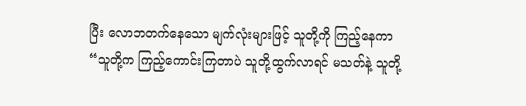ပြီး လောဘတက်နေသော မျက်လုံးများဖြင့် သူတို့ကို ကြည့်နေကာ
“သူတို့က ကြည့်ကောင်းကြတာပဲ သူတို့ထွက်လာရင် မသတ်နဲ့ သူတို့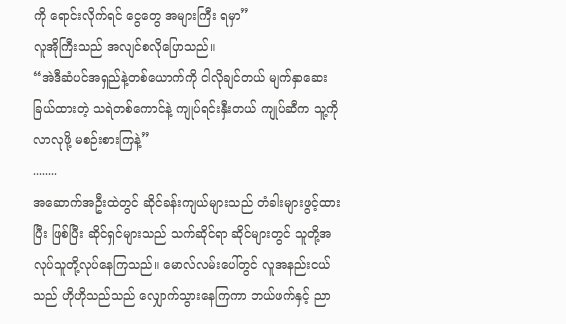ကို ရောင်းလိုက်ရင် ငွေတွေ အများကြီး ရမှာ”
လူအိုကြီးသည် အလျင်စလိုပြောသည်။
“အဲဒီဆံပင်အရှည်နဲ့တစ်ယောက်ကို ငါလိုချင်တယ် မျက်နှာဆေးခြယ်ထားတဲ့ သရဲတစ်ကောင်နဲ့ ကျုပ်ရင်းနှီးတယ် ကျုပ်ဆီက သူ့ကိုလာလုဖို့ မစဉ်းစားကြနဲ့”
........
အဆောက်အဦးထဲတွင် ဆိုင်ခန်းကျယ်များသည် တံခါးများဖွင့်ထားပြီး ဖြစ်ပြီး ဆိုင်ရှင်များသည် သက်ဆိုင်ရာ ဆိုင်များတွင် သူတို့အလုပ်သူတို့လုပ်နေကြသည်။ မောလ်လမ်းပေါ်တွင် လူအနည်းငယ်သည် ဟိုဟိုသည်သည် လျှောက်သွားနေကြကာ ဘယ်ဖက်နှင့် ညာ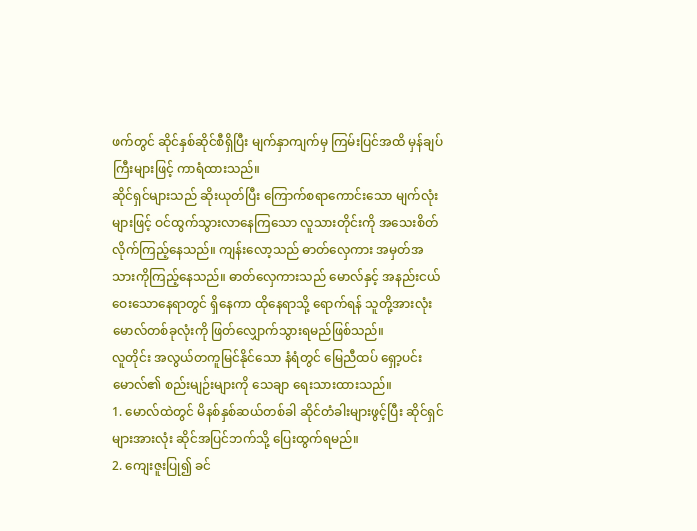ဖက်တွင် ဆိုင်နှစ်ဆိုင်စီရှိပြီး မျက်နှာကျက်မှ ကြမ်းပြင်အထိ မှန်ချပ်ကြီးများဖြင့် ကာရံထားသည်။
ဆိုင်ရှင်များသည် ဆိုးယုတ်ပြီး ကြောက်စရာကောင်းသော မျက်လုံးများဖြင့် ဝင်ထွက်သွားလာနေကြသော လူသားတိုင်းကို အသေးစိတ်လိုက်ကြည့်နေသည်။ ကျန်းလော့သည် ဓာတ်လှေကား အမှတ်အသားကိုကြည့်နေသည်။ ဓာတ်လှေကားသည် မောလ်နှင့် အနည်းငယ် ဝေးသောနေရာတွင် ရှိနေကာ ထိုနေရာသို့ ရောက်ရန် သူတို့အားလုံး မောလ်တစ်ခုလုံးကို ဖြတ်လျှောက်သွားရမည်ဖြစ်သည်။
လူတိုင်း အလွယ်တကူမြင်နိုင်သော နံရံတွင် မြေညီထပ် ရှော့ပင်းမောလ်၏ စည်းမျဉ်းများကို သေချာ ရေးသားထားသည်။
1. မောလ်ထဲတွင် မိနစ်နှစ်ဆယ်တစ်ခါ ဆိုင်တံခါးများဖွင့်ပြီး ဆိုင်ရှင်များအားလုံး ဆိုင်အပြင်ဘက်သို့ ပြေးထွက်ရမည်။
2. ကျေးဇူးပြု၍ ခင်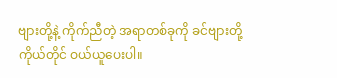ဗျားတို့နဲ့ ကိုက်ညီတဲ့ အရာတစ်ခုကို ခင်ဗျားတို့ကိုယ်တိုင် ဝယ်ယူပေးပါ။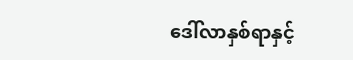ဒေါ်လာနှစ်ရာနှင့်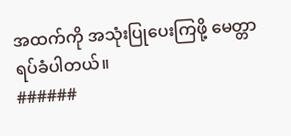အထက်ကို အသုံးပြုပေးကြဖို့ မေတ္တာရပ်ခံပါတယ်။
######